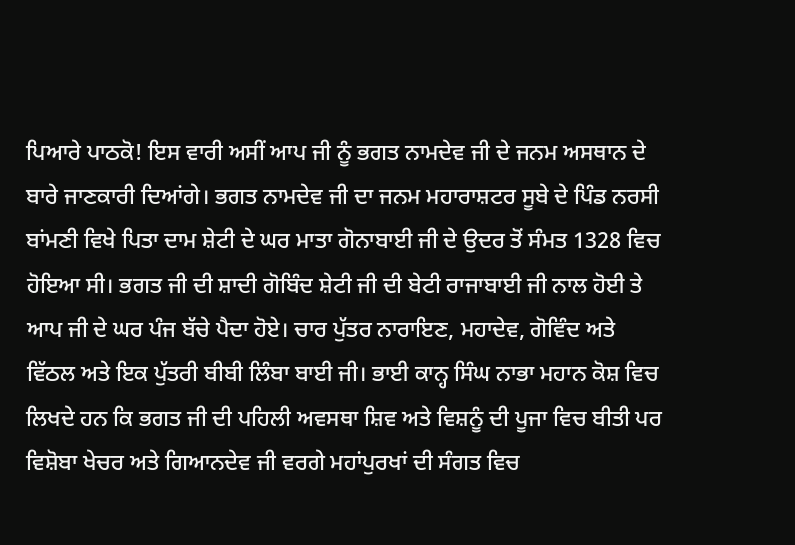ਪਿਆਰੇ ਪਾਠਕੋ! ਇਸ ਵਾਰੀ ਅਸੀਂ ਆਪ ਜੀ ਨੂੰ ਭਗਤ ਨਾਮਦੇਵ ਜੀ ਦੇ ਜਨਮ ਅਸਥਾਨ ਦੇ ਬਾਰੇ ਜਾਣਕਾਰੀ ਦਿਆਂਗੇ। ਭਗਤ ਨਾਮਦੇਵ ਜੀ ਦਾ ਜਨਮ ਮਹਾਰਾਸ਼ਟਰ ਸੂਬੇ ਦੇ ਪਿੰਡ ਨਰਸੀ ਬਾਂਮਣੀ ਵਿਖੇ ਪਿਤਾ ਦਾਮ ਸ਼ੇਟੀ ਦੇ ਘਰ ਮਾਤਾ ਗੋਨਾਬਾਈ ਜੀ ਦੇ ਉਦਰ ਤੋਂ ਸੰਮਤ 1328 ਵਿਚ ਹੋਇਆ ਸੀ। ਭਗਤ ਜੀ ਦੀ ਸ਼ਾਦੀ ਗੋਬਿੰਦ ਸ਼ੇਟੀ ਜੀ ਦੀ ਬੇਟੀ ਰਾਜਾਬਾਈ ਜੀ ਨਾਲ ਹੋਈ ਤੇ ਆਪ ਜੀ ਦੇ ਘਰ ਪੰਜ ਬੱਚੇ ਪੈਦਾ ਹੋਏ। ਚਾਰ ਪੁੱਤਰ ਨਾਰਾਇਣ, ਮਹਾਦੇਵ, ਗੋਵਿੰਦ ਅਤੇ ਵਿੱਠਲ ਅਤੇ ਇਕ ਪੁੱਤਰੀ ਬੀਬੀ ਲਿੰਬਾ ਬਾਈ ਜੀ। ਭਾਈ ਕਾਨ੍ਹ ਸਿੰਘ ਨਾਭਾ ਮਹਾਨ ਕੋਸ਼ ਵਿਚ ਲਿਖਦੇ ਹਨ ਕਿ ਭਗਤ ਜੀ ਦੀ ਪਹਿਲੀ ਅਵਸਥਾ ਸ਼ਿਵ ਅਤੇ ਵਿਸ਼ਨੂੰ ਦੀ ਪੂਜਾ ਵਿਚ ਬੀਤੀ ਪਰ ਵਿਸ਼ੋਬਾ ਖੇਚਰ ਅਤੇ ਗਿਆਨਦੇਵ ਜੀ ਵਰਗੇ ਮਹਾਂਪੁਰਖਾਂ ਦੀ ਸੰਗਤ ਵਿਚ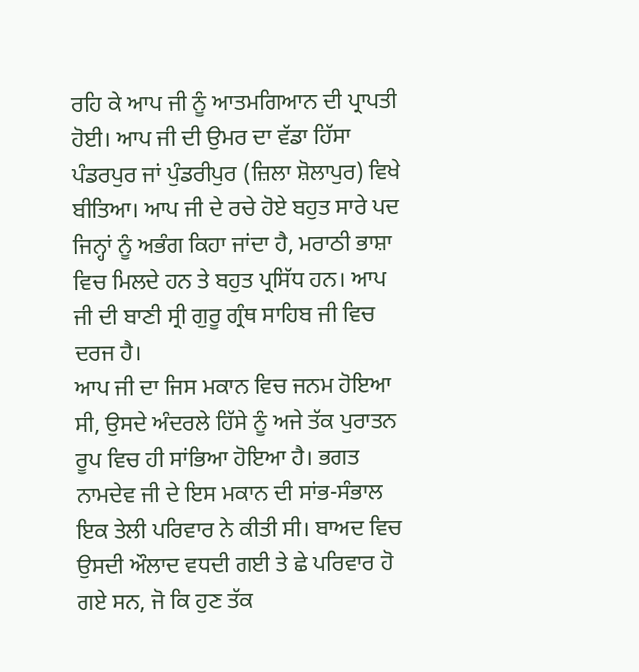ਰਹਿ ਕੇ ਆਪ ਜੀ ਨੂੰ ਆਤਮਗਿਆਨ ਦੀ ਪ੍ਰਾਪਤੀ ਹੋਈ। ਆਪ ਜੀ ਦੀ ਉਮਰ ਦਾ ਵੱਡਾ ਹਿੱਸਾ ਪੰਡਰਪੁਰ ਜਾਂ ਪੁੰਡਰੀਪੁਰ (ਜ਼ਿਲਾ ਸ਼ੋਲਾਪੁਰ) ਵਿਖੇ ਬੀਤਿਆ। ਆਪ ਜੀ ਦੇ ਰਚੇ ਹੋਏ ਬਹੁਤ ਸਾਰੇ ਪਦ ਜਿਨ੍ਹਾਂ ਨੂੰ ਅਭੰਗ ਕਿਹਾ ਜਾਂਦਾ ਹੈ, ਮਰਾਠੀ ਭਾਸ਼ਾ ਵਿਚ ਮਿਲਦੇ ਹਨ ਤੇ ਬਹੁਤ ਪ੍ਰਸਿੱਧ ਹਨ। ਆਪ ਜੀ ਦੀ ਬਾਣੀ ਸ੍ਰੀ ਗੁਰੂ ਗ੍ਰੰਥ ਸਾਹਿਬ ਜੀ ਵਿਚ ਦਰਜ ਹੈ।
ਆਪ ਜੀ ਦਾ ਜਿਸ ਮਕਾਨ ਵਿਚ ਜਨਮ ਹੋਇਆ ਸੀ, ਉਸਦੇ ਅੰਦਰਲੇ ਹਿੱਸੇ ਨੂੰ ਅਜੇ ਤੱਕ ਪੁਰਾਤਨ ਰੂਪ ਵਿਚ ਹੀ ਸਾਂਭਿਆ ਹੋਇਆ ਹੈ। ਭਗਤ ਨਾਮਦੇਵ ਜੀ ਦੇ ਇਸ ਮਕਾਨ ਦੀ ਸਾਂਭ-ਸੰਭਾਲ ਇਕ ਤੇਲੀ ਪਰਿਵਾਰ ਨੇ ਕੀਤੀ ਸੀ। ਬਾਅਦ ਵਿਚ ਉਸਦੀ ਔਲਾਦ ਵਧਦੀ ਗਈ ਤੇ ਛੇ ਪਰਿਵਾਰ ਹੋ ਗਏ ਸਨ, ਜੋ ਕਿ ਹੁਣ ਤੱਕ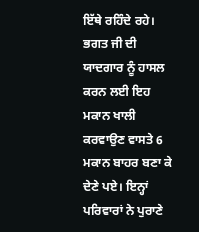ਇੱਥੇ ਰਹਿੰਦੇ ਰਹੇ। ਭਗਤ ਜੀ ਦੀ ਯਾਦਗਾਰ ਨੂੰ ਹਾਸਲ ਕਰਨ ਲਈ ਇਹ ਮਕਾਨ ਖਾਲੀ ਕਰਵਾਉਣ ਵਾਸਤੇ 6 ਮਕਾਨ ਬਾਹਰ ਬਣਾ ਕੇ ਦੇਣੇ ਪਏ। ਇਨ੍ਹਾਂ ਪਰਿਵਾਰਾਂ ਨੇ ਪੁਰਾਣੇ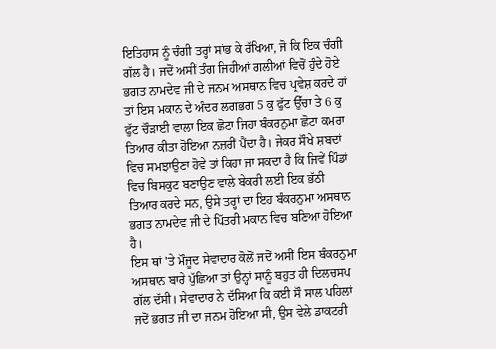ਇਤਿਹਾਸ ਨੂੰ ਚੰਗੀ ਤਰ੍ਹਾਂ ਸਾਂਭ ਕੇ ਰੱਖਿਆ, ਜੋ ਕਿ ਇਕ ਚੰਗੀ ਗੱਲ ਹੈ। ਜਦੋਂ ਅਸੀਂ ਤੰਗ ਜਿਹੀਆਂ ਗਲੀਆਂ ਵਿਚੋਂ ਹੁੰਦੇ ਹੋਏ ਭਗਤ ਨਾਮਦੇਵ ਜੀ ਦੇ ਜਨਮ ਅਸਥਾਨ ਵਿਚ ਪ੍ਰਵੇਸ਼ ਕਰਦੇ ਹਾਂ ਤਾਂ ਇਸ ਮਕਾਨ ਦੇ ਅੰਦਰ ਲਗਭਗ 5 ਕੁ ਫੁੱਟ ਉੱਚਾ ਤੇ 6 ਕੁ ਫੁੱਟ ਚੌੜਾਈ ਵਾਲਾ ਇਕ ਛੋਟਾ ਜਿਹਾ ਬੰਕਰਨੁਮਾ ਛੋਟਾ ਕਮਰਾ ਤਿਆਰ ਕੀਤਾ ਹੋਇਆ ਨਜ਼ਰੀਂ ਪੈਂਦਾ ਹੈ। ਜੇਕਰ ਸੌਖੇ ਸ਼ਬਦਾਂ ਵਿਚ ਸਮਝਾਉਣਾ ਹੋਵੇ ਤਾਂ ਕਿਹਾ ਜਾ ਸਕਦਾ ਹੈ ਕਿ ਜਿਵੇਂ ਪਿੰਡਾਂ ਵਿਚ ਬਿਸਕੁਟ ਬਣਾਉਣ ਵਾਲੇ ਬੇਕਰੀ ਲਈ ਇਕ ਭੱਠੀ ਤਿਆਰ ਕਰਦੇ ਸਨ, ਉਸੇ ਤਰ੍ਹਾਂ ਦਾ ਇਹ ਬੰਕਰਨੁਮਾ ਅਸਥਾਨ ਭਗਤ ਨਾਮਦੇਵ ਜੀ ਦੇ ਪਿੱਤਰੀ ਮਕਾਨ ਵਿਚ ਬਣਿਆ ਹੋਇਆ ਹੈ।
ਇਸ ਥਾਂ 'ਤੇ ਮੌਜੂਦ ਸੇਵਾਦਾਰ ਕੋਲੋਂ ਜਦੋਂ ਅਸੀਂ ਇਸ ਬੰਕਰਨੁਮਾ ਅਸਥਾਨ ਬਾਰੇ ਪੁੱਛਿਆ ਤਾਂ ਉਨ੍ਹਾਂ ਸਾਨੂੰ ਬਹੁਤ ਹੀ ਦਿਲਚਸਪ ਗੱਲ ਦੱਸੀ। ਸੇਵਾਦਾਰ ਨੇ ਦੱਸਿਆ ਕਿ ਕਈ ਸੌ ਸਾਲ ਪਹਿਲਾਂ ਜਦੋਂ ਭਗਤ ਜੀ ਦਾ ਜਨਮ ਹੋਇਆ ਸੀ, ਉਸ ਵੇਲੇ ਡਾਕਟਰੀ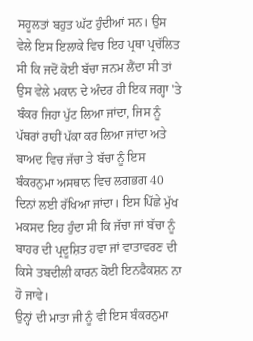ਸਹੂਲਤਾਂ ਬਹੁਤ ਘੱਟ ਹੁੰਦੀਆਂ ਸਨ। ਉਸ ਵੇਲੇ ਇਸ ਇਲਾਕੇ ਵਿਚ ਇਹ ਪ੍ਰਥਾ ਪ੍ਰਚੱਲਿਤ ਸੀ ਕਿ ਜਦੋਂ ਕੋਈ ਬੱਚਾ ਜਨਮ ਲੈਂਦਾ ਸੀ ਤਾਂ ਉਸ ਵੇਲੇ ਮਕਾਨ ਦੇ ਅੰਦਰ ਹੀ ਇਕ ਜਗ੍ਹਾ 'ਤੇ ਬੰਕਰ ਜਿਹਾ ਪੁੱਟ ਲਿਆ ਜਾਂਦਾ, ਜਿਸ ਨੂੰ ਪੱਥਰਾਂ ਰਾਹੀਂ ਪੱਕਾ ਕਰ ਲਿਆ ਜਾਂਦਾ ਅਤੇ ਬਾਅਦ ਵਿਚ ਜੱਚਾ ਤੇ ਬੱਚਾ ਨੂੰ ਇਸ ਬੰਕਰਨੁਮਾ ਅਸਥਾਨ ਵਿਚ ਲਗਭਗ 40 ਦਿਨਾਂ ਲਈ ਰੱਖਿਆ ਜਾਂਦਾ। ਇਸ ਪਿੱਛੇ ਮੁੱਖ ਮਕਸਦ ਇਹ ਹੁੰਦਾ ਸੀ ਕਿ ਜੱਚਾ ਜਾਂ ਬੱਚਾ ਨੂੰ ਬਾਹਰ ਦੀ ਪ੍ਰਦੂਸ਼ਿਤ ਹਵਾ ਜਾਂ ਵਾਤਾਵਰਣ ਦੀ ਕਿਸੇ ਤਬਦੀਲੀ ਕਾਰਨ ਕੋਈ ਇਨਫੈਕਸ਼ਨ ਨਾ ਹੋ ਜਾਵੇ।
ਉਨ੍ਹਾਂ ਦੀ ਮਾਤਾ ਜੀ ਨੂੰ ਵੀ ਇਸ ਬੰਕਰਨੁਮਾ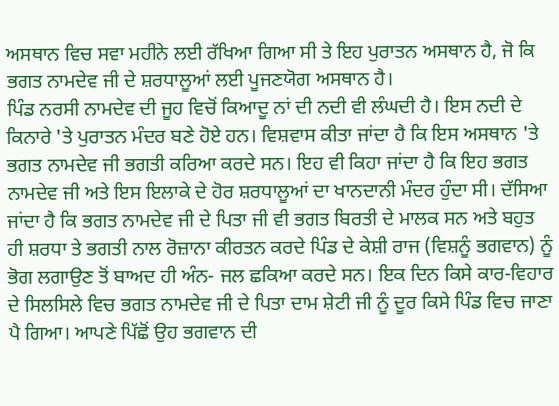ਅਸਥਾਨ ਵਿਚ ਸਵਾ ਮਹੀਨੇ ਲਈ ਰੱਖਿਆ ਗਿਆ ਸੀ ਤੇ ਇਹ ਪੁਰਾਤਨ ਅਸਥਾਨ ਹੈ, ਜੋ ਕਿ ਭਗਤ ਨਾਮਦੇਵ ਜੀ ਦੇ ਸ਼ਰਧਾਲੂਆਂ ਲਈ ਪੂਜਣਯੋਗ ਅਸਥਾਨ ਹੈ।
ਪਿੰਡ ਨਰਸੀ ਨਾਮਦੇਵ ਦੀ ਜੂਹ ਵਿਚੋਂ ਕਿਆਦੂ ਨਾਂ ਦੀ ਨਦੀ ਵੀ ਲੰਘਦੀ ਹੈ। ਇਸ ਨਦੀ ਦੇ ਕਿਨਾਰੇ 'ਤੇ ਪੁਰਾਤਨ ਮੰਦਰ ਬਣੇ ਹੋਏ ਹਨ। ਵਿਸ਼ਵਾਸ ਕੀਤਾ ਜਾਂਦਾ ਹੈ ਕਿ ਇਸ ਅਸਥਾਨ 'ਤੇ ਭਗਤ ਨਾਮਦੇਵ ਜੀ ਭਗਤੀ ਕਰਿਆ ਕਰਦੇ ਸਨ। ਇਹ ਵੀ ਕਿਹਾ ਜਾਂਦਾ ਹੈ ਕਿ ਇਹ ਭਗਤ ਨਾਮਦੇਵ ਜੀ ਅਤੇ ਇਸ ਇਲਾਕੇ ਦੇ ਹੋਰ ਸ਼ਰਧਾਲੂਆਂ ਦਾ ਖਾਨਦਾਨੀ ਮੰਦਰ ਹੁੰਦਾ ਸੀ। ਦੱਸਿਆ ਜਾਂਦਾ ਹੈ ਕਿ ਭਗਤ ਨਾਮਦੇਵ ਜੀ ਦੇ ਪਿਤਾ ਜੀ ਵੀ ਭਗਤ ਬਿਰਤੀ ਦੇ ਮਾਲਕ ਸਨ ਅਤੇ ਬਹੁਤ ਹੀ ਸ਼ਰਧਾ ਤੇ ਭਗਤੀ ਨਾਲ ਰੋਜ਼ਾਨਾ ਕੀਰਤਨ ਕਰਦੇ ਪਿੰਡ ਦੇ ਕੇਸ਼ੀ ਰਾਜ (ਵਿਸ਼ਨੂੰ ਭਗਵਾਨ) ਨੂੰ ਭੋਗ ਲਗਾਉਣ ਤੋਂ ਬਾਅਦ ਹੀ ਅੰਨ- ਜਲ ਛਕਿਆ ਕਰਦੇ ਸਨ। ਇਕ ਦਿਨ ਕਿਸੇ ਕਾਰ-ਵਿਹਾਰ ਦੇ ਸਿਲਸਿਲੇ ਵਿਚ ਭਗਤ ਨਾਮਦੇਵ ਜੀ ਦੇ ਪਿਤਾ ਦਾਮ ਸ਼ੇਟੀ ਜੀ ਨੂੰ ਦੂਰ ਕਿਸੇ ਪਿੰਡ ਵਿਚ ਜਾਣਾ ਪੈ ਗਿਆ। ਆਪਣੇ ਪਿੱਛੋਂ ਉਹ ਭਗਵਾਨ ਦੀ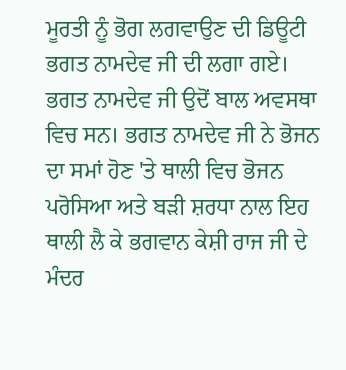ਮੂਰਤੀ ਨੂੰ ਭੋਗ ਲਗਵਾਉਣ ਦੀ ਡਿਊਟੀ ਭਗਤ ਨਾਮਦੇਵ ਜੀ ਦੀ ਲਗਾ ਗਏ। ਭਗਤ ਨਾਮਦੇਵ ਜੀ ਉਦੋਂ ਬਾਲ ਅਵਸਥਾ ਵਿਚ ਸਨ। ਭਗਤ ਨਾਮਦੇਵ ਜੀ ਨੇ ਭੋਜਨ ਦਾ ਸਮਾਂ ਹੋਣ 'ਤੇ ਥਾਲੀ ਵਿਚ ਭੋਜਨ ਪਰੋਸਿਆ ਅਤੇ ਬੜੀ ਸ਼ਰਧਾ ਨਾਲ ਇਹ ਥਾਲੀ ਲੈ ਕੇ ਭਗਵਾਨ ਕੇਸ਼ੀ ਰਾਜ ਜੀ ਦੇ ਮੰਦਰ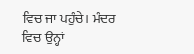ਵਿਚ ਜਾ ਪਹੁੰਚੇ। ਮੰਦਰ ਵਿਚ ਉਨ੍ਹਾਂ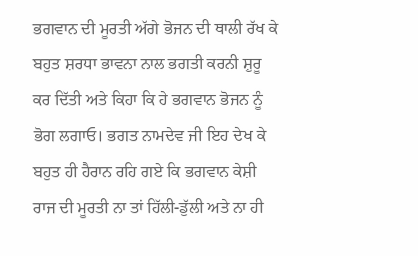ਭਗਵਾਨ ਦੀ ਮੂਰਤੀ ਅੱਗੇ ਭੋਜਨ ਦੀ ਥਾਲੀ ਰੱਖ ਕੇ ਬਹੁਤ ਸ਼ਰਧਾ ਭਾਵਨਾ ਨਾਲ ਭਗਤੀ ਕਰਨੀ ਸ਼ੁਰੂ ਕਰ ਦਿੱਤੀ ਅਤੇ ਕਿਹਾ ਕਿ ਹੇ ਭਗਵਾਨ ਭੋਜਨ ਨੂੰ ਭੋਗ ਲਗਾਓ। ਭਗਤ ਨਾਮਦੇਵ ਜੀ ਇਹ ਦੇਖ ਕੇ ਬਹੁਤ ਹੀ ਹੈਰਾਨ ਰਹਿ ਗਏ ਕਿ ਭਗਵਾਨ ਕੇਸ਼ੀ ਰਾਜ ਦੀ ਮੂਰਤੀ ਨਾ ਤਾਂ ਹਿੱਲੀ-ਡੁੱਲੀ ਅਤੇ ਨਾ ਹੀ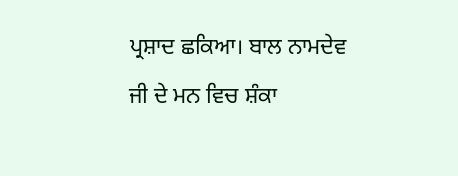ਪ੍ਰਸ਼ਾਦ ਛਕਿਆ। ਬਾਲ ਨਾਮਦੇਵ ਜੀ ਦੇ ਮਨ ਵਿਚ ਸ਼ੰਕਾ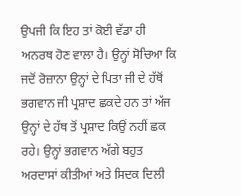ਉਪਜੀ ਕਿ ਇਹ ਤਾਂ ਕੋਈ ਵੱਡਾ ਹੀ ਅਨਰਥ ਹੋਣ ਵਾਲਾ ਹੈ। ਉਨ੍ਹਾਂ ਸੋਚਿਆ ਕਿ ਜਦੋਂ ਰੋਜ਼ਾਨਾ ਉਨ੍ਹਾਂ ਦੇ ਪਿਤਾ ਜੀ ਦੇ ਹੱਥੋਂ ਭਗਵਾਨ ਜੀ ਪ੍ਰਸ਼ਾਦ ਛਕਦੇ ਹਨ ਤਾਂ ਅੱਜ ਉਨ੍ਹਾਂ ਦੇ ਹੱਥ ਤੋਂ ਪ੍ਰਸ਼ਾਦ ਕਿਉਂ ਨਹੀਂ ਛਕ ਰਹੇ। ਉਨ੍ਹਾਂ ਭਗਵਾਨ ਅੱਗੇ ਬਹੁਤ ਅਰਦਾਸਾਂ ਕੀਤੀਆਂ ਅਤੇ ਸਿਦਕ ਦਿਲੀ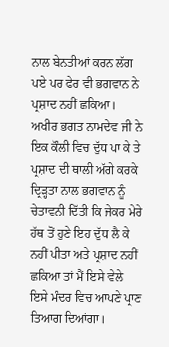ਨਾਲ ਬੇਨਤੀਆਂ ਕਰਨ ਲੱਗ ਪਏ ਪਰ ਫੇਰ ਵੀ ਭਗਵਾਨ ਨੇ ਪ੍ਰਸ਼ਾਦ ਨਹੀਂ ਛਕਿਆ। ਅਖੀਰ ਭਗਤ ਨਾਮਦੇਵ ਜੀ ਨੇ ਇਕ ਕੌਲੀ ਵਿਚ ਦੁੱਧ ਪਾ ਕੇ ਤੇ ਪ੍ਰਸ਼ਾਦ ਦੀ ਥਾਲੀ ਅੱਗੇ ਕਰਕੇ ਦ੍ਰਿੜ੍ਹਤਾ ਨਾਲ ਭਗਵਾਨ ਨੂੰ ਚੇਤਾਵਨੀ ਦਿੱਤੀ ਕਿ ਜੇਕਰ ਮੇਰੇ ਹੱਥ ਤੋਂ ਹੁਣੇ ਇਹ ਦੁੱਧ ਲੈ ਕੇ ਨਹੀਂ ਪੀਤਾ ਅਤੇ ਪ੍ਰਸ਼ਾਦ ਨਹੀਂ ਛਕਿਆ ਤਾਂ ਮੈਂ ਇਸੇ ਵੇਲੇ ਇਸੇ ਮੰਦਰ ਵਿਚ ਆਪਣੇ ਪ੍ਰਾਣ ਤਿਆਗ ਦਿਆਂਗਾ।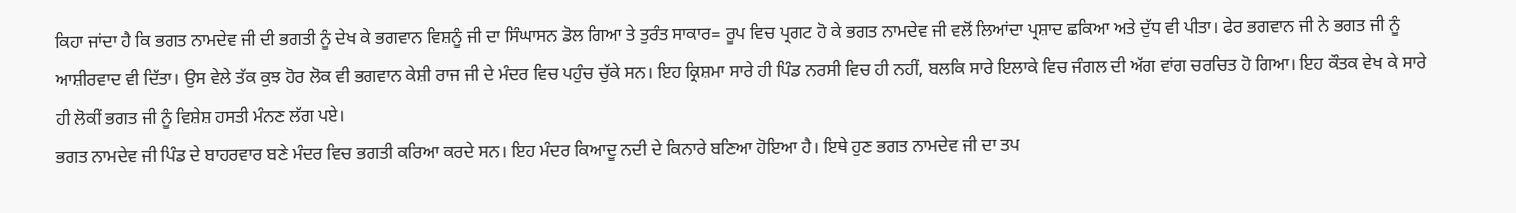ਕਿਹਾ ਜਾਂਦਾ ਹੈ ਕਿ ਭਗਤ ਨਾਮਦੇਵ ਜੀ ਦੀ ਭਗਤੀ ਨੂੰ ਦੇਖ ਕੇ ਭਗਵਾਨ ਵਿਸ਼ਨੂੰ ਜੀ ਦਾ ਸਿੰਘਾਸਨ ਡੋਲ ਗਿਆ ਤੇ ਤੁਰੰਤ ਸਾਕਾਰ= ਰੂਪ ਵਿਚ ਪ੍ਰਗਟ ਹੋ ਕੇ ਭਗਤ ਨਾਮਦੇਵ ਜੀ ਵਲੋਂ ਲਿਆਂਦਾ ਪ੍ਰਸ਼ਾਦ ਛਕਿਆ ਅਤੇ ਦੁੱਧ ਵੀ ਪੀਤਾ। ਫੇਰ ਭਗਵਾਨ ਜੀ ਨੇ ਭਗਤ ਜੀ ਨੂੰ ਆਸ਼ੀਰਵਾਦ ਵੀ ਦਿੱਤਾ। ਉਸ ਵੇਲੇ ਤੱਕ ਕੁਝ ਹੋਰ ਲੋਕ ਵੀ ਭਗਵਾਨ ਕੇਸ਼ੀ ਰਾਜ ਜੀ ਦੇ ਮੰਦਰ ਵਿਚ ਪਹੁੰਚ ਚੁੱਕੇ ਸਨ। ਇਹ ਕ੍ਰਿਸ਼ਮਾ ਸਾਰੇ ਹੀ ਪਿੰਡ ਨਰਸੀ ਵਿਚ ਹੀ ਨਹੀਂ, ਬਲਕਿ ਸਾਰੇ ਇਲਾਕੇ ਵਿਚ ਜੰਗਲ ਦੀ ਅੱਗ ਵਾਂਗ ਚਰਚਿਤ ਹੋ ਗਿਆ। ਇਹ ਕੌਤਕ ਵੇਖ ਕੇ ਸਾਰੇ ਹੀ ਲੋਕੀਂ ਭਗਤ ਜੀ ਨੂੰ ਵਿਸ਼ੇਸ਼ ਹਸਤੀ ਮੰਨਣ ਲੱਗ ਪਏ।
ਭਗਤ ਨਾਮਦੇਵ ਜੀ ਪਿੰਡ ਦੇ ਬਾਹਰਵਾਰ ਬਣੇ ਮੰਦਰ ਵਿਚ ਭਗਤੀ ਕਰਿਆ ਕਰਦੇ ਸਨ। ਇਹ ਮੰਦਰ ਕਿਆਦੂ ਨਦੀ ਦੇ ਕਿਨਾਰੇ ਬਣਿਆ ਹੋਇਆ ਹੈ। ਇਥੇ ਹੁਣ ਭਗਤ ਨਾਮਦੇਵ ਜੀ ਦਾ ਤਪ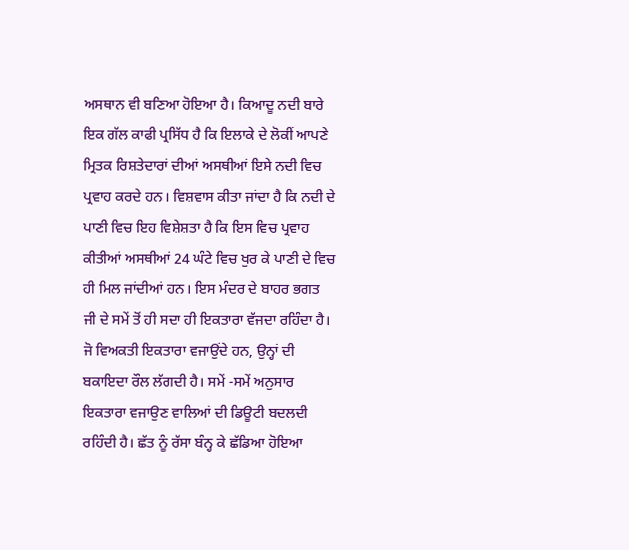ਅਸਥਾਨ ਵੀ ਬਣਿਆ ਹੋਇਆ ਹੈ। ਕਿਆਦੂ ਨਦੀ ਬਾਰੇ ਇਕ ਗੱਲ ਕਾਫੀ ਪ੍ਰਸਿੱਧ ਹੈ ਕਿ ਇਲਾਕੇ ਦੇ ਲੋਕੀਂ ਆਪਣੇ ਮ੍ਰਿਤਕ ਰਿਸ਼ਤੇਦਾਰਾਂ ਦੀਆਂ ਅਸਥੀਆਂ ਇਸੇ ਨਦੀ ਵਿਚ ਪ੍ਰਵਾਹ ਕਰਦੇ ਹਨ। ਵਿਸ਼ਵਾਸ ਕੀਤਾ ਜਾਂਦਾ ਹੈ ਕਿ ਨਦੀ ਦੇ ਪਾਣੀ ਵਿਚ ਇਹ ਵਿਸ਼ੇਸ਼ਤਾ ਹੈ ਕਿ ਇਸ ਵਿਚ ਪ੍ਰਵਾਹ ਕੀਤੀਆਂ ਅਸਥੀਆਂ 24 ਘੰਟੇ ਵਿਚ ਖੁਰ ਕੇ ਪਾਣੀ ਦੇ ਵਿਚ ਹੀ ਮਿਲ ਜਾਂਦੀਆਂ ਹਨ। ਇਸ ਮੰਦਰ ਦੇ ਬਾਹਰ ਭਗਤ ਜੀ ਦੇ ਸਮੇਂ ਤੋਂ ਹੀ ਸਦਾ ਹੀ ਇਕਤਾਰਾ ਵੱਜਦਾ ਰਹਿੰਦਾ ਹੈ। ਜੋ ਵਿਅਕਤੀ ਇਕਤਾਰਾ ਵਜਾਉਂਦੇ ਹਨ, ਉਨ੍ਹਾਂ ਦੀ ਬਕਾਇਦਾ ਰੌਲ ਲੱਗਦੀ ਹੈ। ਸਮੇਂ -ਸਮੇਂ ਅਨੁਸਾਰ ਇਕਤਾਰਾ ਵਜਾਉਣ ਵਾਲਿਆਂ ਦੀ ਡਿਊਟੀ ਬਦਲਦੀ ਰਹਿੰਦੀ ਹੈ। ਛੱਤ ਨੂੰ ਰੱਸਾ ਬੰਨ੍ਹ ਕੇ ਛੱਡਿਆ ਹੋਇਆ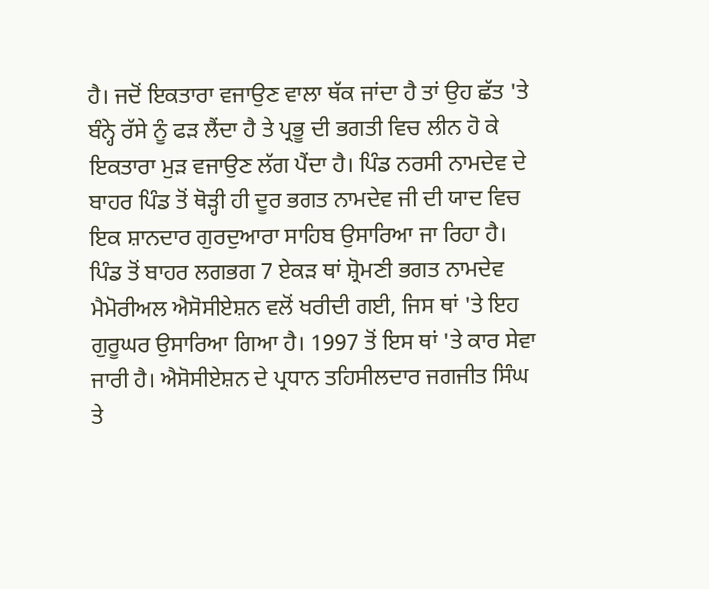ਹੈ। ਜਦੋਂ ਇਕਤਾਰਾ ਵਜਾਉਣ ਵਾਲਾ ਥੱਕ ਜਾਂਦਾ ਹੈ ਤਾਂ ਉਹ ਛੱਤ 'ਤੇ ਬੰਨ੍ਹੇ ਰੱਸੇ ਨੂੰ ਫੜ ਲੈਂਦਾ ਹੈ ਤੇ ਪ੍ਰਭੂ ਦੀ ਭਗਤੀ ਵਿਚ ਲੀਨ ਹੋ ਕੇ ਇਕਤਾਰਾ ਮੁੜ ਵਜਾਉਣ ਲੱਗ ਪੈਂਦਾ ਹੈ। ਪਿੰਡ ਨਰਸੀ ਨਾਮਦੇਵ ਦੇ ਬਾਹਰ ਪਿੰਡ ਤੋਂ ਥੋੜ੍ਹੀ ਹੀ ਦੂਰ ਭਗਤ ਨਾਮਦੇਵ ਜੀ ਦੀ ਯਾਦ ਵਿਚ ਇਕ ਸ਼ਾਨਦਾਰ ਗੁਰਦੁਆਰਾ ਸਾਹਿਬ ਉਸਾਰਿਆ ਜਾ ਰਿਹਾ ਹੈ। ਪਿੰਡ ਤੋਂ ਬਾਹਰ ਲਗਭਗ 7 ਏਕੜ ਥਾਂ ਸ਼੍ਰੋਮਣੀ ਭਗਤ ਨਾਮਦੇਵ ਮੈਮੋਰੀਅਲ ਐਸੋਸੀਏਸ਼ਨ ਵਲੋਂ ਖਰੀਦੀ ਗਈ, ਜਿਸ ਥਾਂ 'ਤੇ ਇਹ ਗੁਰੂਘਰ ਉਸਾਰਿਆ ਗਿਆ ਹੈ। 1997 ਤੋਂ ਇਸ ਥਾਂ 'ਤੇ ਕਾਰ ਸੇਵਾ ਜਾਰੀ ਹੈ। ਐਸੋਸੀਏਸ਼ਨ ਦੇ ਪ੍ਰਧਾਨ ਤਹਿਸੀਲਦਾਰ ਜਗਜੀਤ ਸਿੰਘ ਤੇ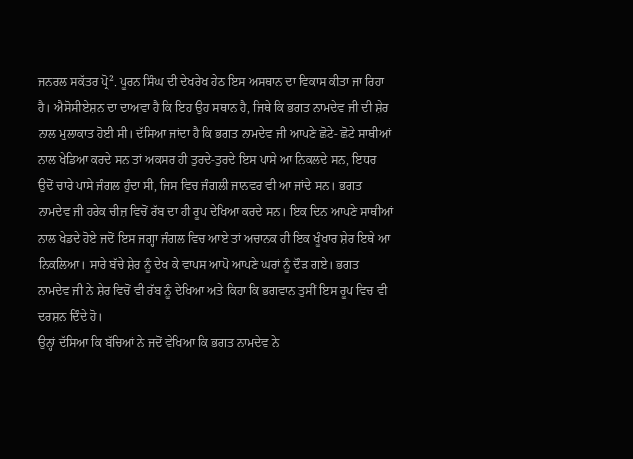ਜਨਰਲ ਸਕੱਤਰ ਪ੍ਰੋ². ਪੂਰਨ ਸਿੰਘ ਦੀ ਦੇਖਰੇਖ ਹੇਠ ਇਸ ਅਸਥਾਨ ਦਾ ਵਿਕਾਸ ਕੀਤਾ ਜਾ ਰਿਹਾ ਹੈ। ਐਸੋਸੀਏਸ਼ਨ ਦਾ ਦਾਅਵਾ ਹੈ ਕਿ ਇਹ ਉਹ ਸਥਾਨ ਹੈ, ਜਿਥੇ ਕਿ ਭਗਤ ਨਾਮਦੇਵ ਜੀ ਦੀ ਸ਼ੇਰ ਨਾਲ ਮੁਲਾਕਾਤ ਹੋਈ ਸੀ। ਦੱਸਿਆ ਜਾਂਦਾ ਹੈ ਕਿ ਭਗਤ ਨਾਮਦੇਵ ਜੀ ਆਪਣੇ ਛੋਟੇ- ਛੋਟੇ ਸਾਥੀਆਂ ਨਾਲ ਖੇਡਿਆ ਕਰਦੇ ਸਨ ਤਾਂ ਅਕਸਰ ਹੀ ਤੁਰਦੇ-ਤੁਰਦੇ ਇਸ ਪਾਸੇ ਆ ਨਿਕਲਦੇ ਸਨ, ਇਧਰ ਉਦੋਂ ਚਾਰੇ ਪਾਸੇ ਜੰਗਲ ਹੁੰਦਾ ਸੀ, ਜਿਸ ਵਿਚ ਜੰਗਲੀ ਜਾਨਵਰ ਵੀ ਆ ਜਾਂਦੇ ਸਨ। ਭਗਤ ਨਾਮਦੇਵ ਜੀ ਹਰੇਕ ਚੀਜ਼ ਵਿਚੋਂ ਰੱਬ ਦਾ ਹੀ ਰੂਪ ਦੇਖਿਆ ਕਰਦੇ ਸਨ। ਇਕ ਦਿਨ ਆਪਣੇ ਸਾਥੀਆਂ ਨਾਲ ਖੇਡਦੇ ਹੋਏ ਜਦੋਂ ਇਸ ਜਗ੍ਹਾ ਜੰਗਲ ਵਿਚ ਆਏ ਤਾਂ ਅਚਾਨਕ ਹੀ ਇਕ ਖੂੰਖਾਰ ਸ਼ੇਰ ਇਥੇ ਆ ਨਿਕਲਿਆ। ਸਾਰੇ ਬੱਚੇ ਸ਼ੇਰ ਨੂੰ ਦੇਖ ਕੇ ਵਾਪਸ ਆਪੋ ਆਪਣੇ ਘਰਾਂ ਨੂੰ ਦੌੜ ਗਏ। ਭਗਤ ਨਾਮਦੇਵ ਜੀ ਨੇ ਸ਼ੇਰ ਵਿਚੋਂ ਵੀ ਰੱਬ ਨੂੰ ਦੇਖਿਆ ਅਤੇ ਕਿਹਾ ਕਿ ਭਗਵਾਨ ਤੁਸੀਂ ਇਸ ਰੂਪ ਵਿਚ ਵੀ ਦਰਸ਼ਨ ਦਿੰਦੇ ਹੋ।
ਉਨ੍ਹਾਂ ਦੱਸਿਆ ਕਿ ਬੱਚਿਆਂ ਨੇ ਜਦੋਂ ਵੇਖਿਆ ਕਿ ਭਗਤ ਨਾਮਦੇਵ ਨੇ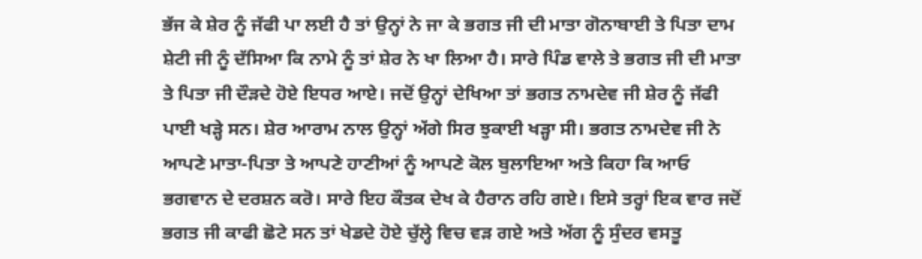ਭੱਜ ਕੇ ਸ਼ੇਰ ਨੂੰ ਜੱਫੀ ਪਾ ਲਈ ਹੈ ਤਾਂ ਉਨ੍ਹਾਂ ਨੇ ਜਾ ਕੇ ਭਗਤ ਜੀ ਦੀ ਮਾਤਾ ਗੋਨਾਬਾਈ ਤੇ ਪਿਤਾ ਦਾਮ ਸ਼ੇਟੀ ਜੀ ਨੂੰ ਦੱਸਿਆ ਕਿ ਨਾਮੇ ਨੂੰ ਤਾਂ ਸ਼ੇਰ ਨੇ ਖਾ ਲਿਆ ਹੈ। ਸਾਰੇ ਪਿੰਡ ਵਾਲੇ ਤੇ ਭਗਤ ਜੀ ਦੀ ਮਾਤਾ ਤੇ ਪਿਤਾ ਜੀ ਦੌੜਦੇ ਹੋਏ ਇਧਰ ਆਏ। ਜਦੋਂ ਉਨ੍ਹਾਂ ਦੇਖਿਆ ਤਾਂ ਭਗਤ ਨਾਮਦੇਵ ਜੀ ਸ਼ੇਰ ਨੂੰ ਜੱਫੀ ਪਾਈ ਖੜ੍ਹੇ ਸਨ। ਸ਼ੇਰ ਆਰਾਮ ਨਾਲ ਉਨ੍ਹਾਂ ਅੱਗੇ ਸਿਰ ਝੁਕਾਈ ਖੜ੍ਹਾ ਸੀ। ਭਗਤ ਨਾਮਦੇਵ ਜੀ ਨੇ ਆਪਣੇ ਮਾਤਾ-ਪਿਤਾ ਤੇ ਆਪਣੇ ਹਾਣੀਆਂ ਨੂੰ ਆਪਣੇ ਕੋਲ ਬੁਲਾਇਆ ਅਤੇ ਕਿਹਾ ਕਿ ਆਓ ਭਗਵਾਨ ਦੇ ਦਰਸ਼ਨ ਕਰੋ। ਸਾਰੇ ਇਹ ਕੌਤਕ ਦੇਖ ਕੇ ਹੈਰਾਨ ਰਹਿ ਗਏ। ਇਸੇ ਤਰ੍ਹਾਂ ਇਕ ਵਾਰ ਜਦੋਂ ਭਗਤ ਜੀ ਕਾਫੀ ਛੋਟੇ ਸਨ ਤਾਂ ਖੇਡਦੇ ਹੋਏ ਚੁੱਲ੍ਹੇ ਵਿਚ ਵੜ ਗਏ ਅਤੇ ਅੱਗ ਨੂੰ ਸੁੰਦਰ ਵਸਤੂ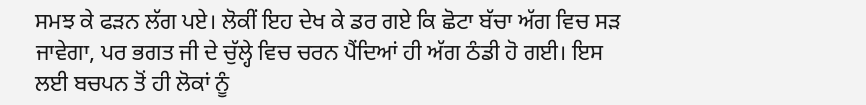ਸਮਝ ਕੇ ਫੜਨ ਲੱਗ ਪਏ। ਲੋਕੀਂ ਇਹ ਦੇਖ ਕੇ ਡਰ ਗਏ ਕਿ ਛੋਟਾ ਬੱਚਾ ਅੱਗ ਵਿਚ ਸੜ ਜਾਵੇਗਾ, ਪਰ ਭਗਤ ਜੀ ਦੇ ਚੁੱਲ੍ਹੇ ਵਿਚ ਚਰਨ ਪੈਂਦਿਆਂ ਹੀ ਅੱਗ ਠੰਡੀ ਹੋ ਗਈ। ਇਸ ਲਈ ਬਚਪਨ ਤੋਂ ਹੀ ਲੋਕਾਂ ਨੂੰ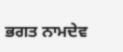ਭਗਤ ਨਾਮਦੇਵ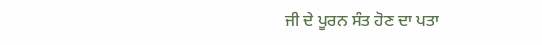ਜੀ ਦੇ ਪੂਰਨ ਸੰਤ ਹੋਣ ਦਾ ਪਤਾ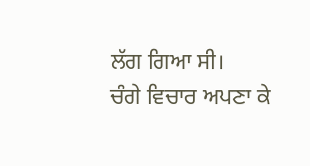ਲੱਗ ਗਿਆ ਸੀ।
ਚੰਗੇ ਵਿਚਾਰ ਅਪਣਾ ਕੇ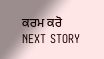ਕਰਮ ਕਰੋ
NEXT STORY